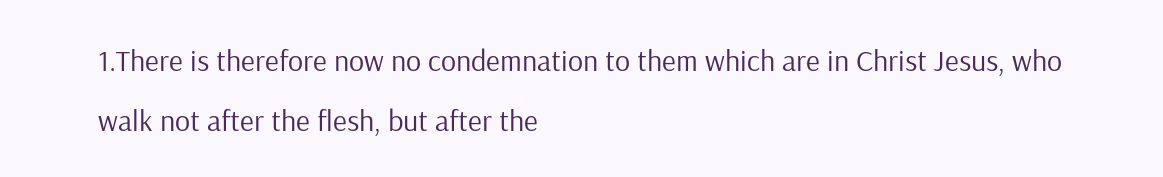1.There is therefore now no condemnation to them which are in Christ Jesus, who walk not after the flesh, but after the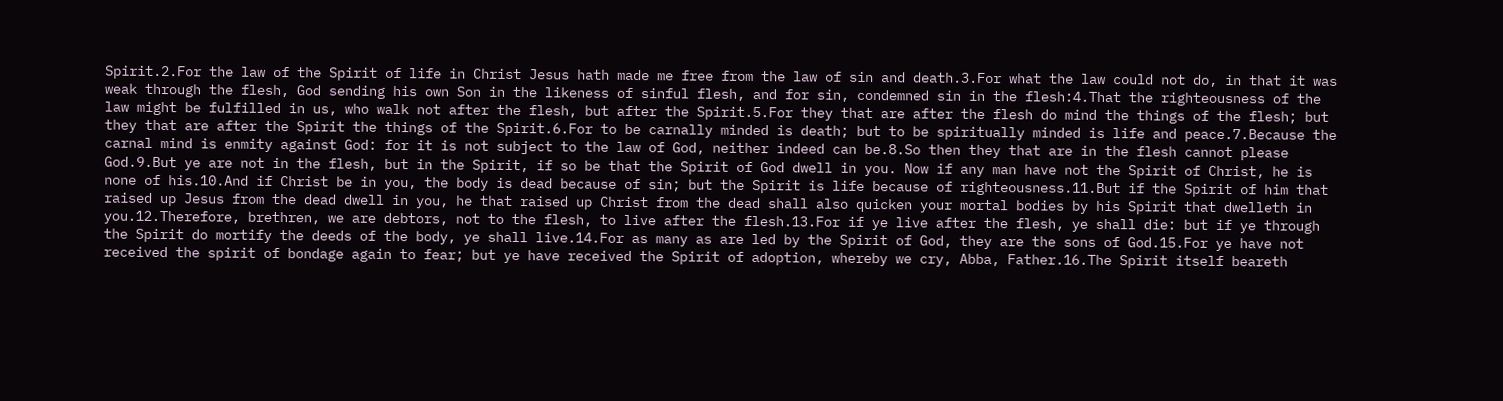Spirit.2.For the law of the Spirit of life in Christ Jesus hath made me free from the law of sin and death.3.For what the law could not do, in that it was weak through the flesh, God sending his own Son in the likeness of sinful flesh, and for sin, condemned sin in the flesh:4.That the righteousness of the law might be fulfilled in us, who walk not after the flesh, but after the Spirit.5.For they that are after the flesh do mind the things of the flesh; but they that are after the Spirit the things of the Spirit.6.For to be carnally minded is death; but to be spiritually minded is life and peace.7.Because the carnal mind is enmity against God: for it is not subject to the law of God, neither indeed can be.8.So then they that are in the flesh cannot please God.9.But ye are not in the flesh, but in the Spirit, if so be that the Spirit of God dwell in you. Now if any man have not the Spirit of Christ, he is none of his.10.And if Christ be in you, the body is dead because of sin; but the Spirit is life because of righteousness.11.But if the Spirit of him that raised up Jesus from the dead dwell in you, he that raised up Christ from the dead shall also quicken your mortal bodies by his Spirit that dwelleth in you.12.Therefore, brethren, we are debtors, not to the flesh, to live after the flesh.13.For if ye live after the flesh, ye shall die: but if ye through the Spirit do mortify the deeds of the body, ye shall live.14.For as many as are led by the Spirit of God, they are the sons of God.15.For ye have not received the spirit of bondage again to fear; but ye have received the Spirit of adoption, whereby we cry, Abba, Father.16.The Spirit itself beareth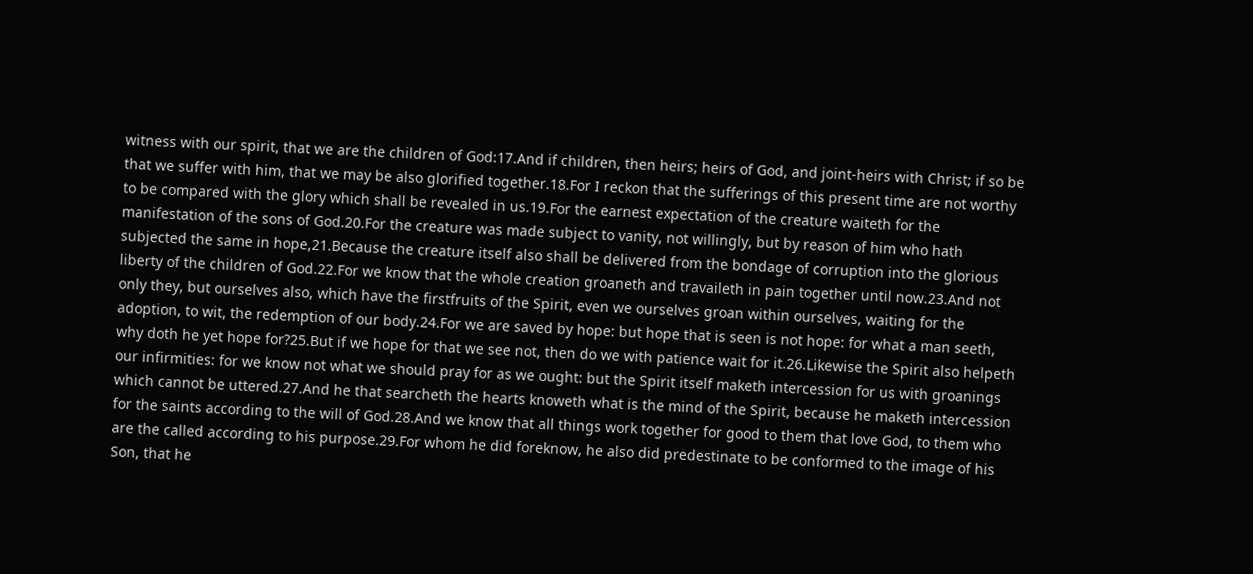witness with our spirit, that we are the children of God:17.And if children, then heirs; heirs of God, and joint-heirs with Christ; if so be that we suffer with him, that we may be also glorified together.18.For I reckon that the sufferings of this present time are not worthy to be compared with the glory which shall be revealed in us.19.For the earnest expectation of the creature waiteth for the manifestation of the sons of God.20.For the creature was made subject to vanity, not willingly, but by reason of him who hath subjected the same in hope,21.Because the creature itself also shall be delivered from the bondage of corruption into the glorious liberty of the children of God.22.For we know that the whole creation groaneth and travaileth in pain together until now.23.And not only they, but ourselves also, which have the firstfruits of the Spirit, even we ourselves groan within ourselves, waiting for the adoption, to wit, the redemption of our body.24.For we are saved by hope: but hope that is seen is not hope: for what a man seeth, why doth he yet hope for?25.But if we hope for that we see not, then do we with patience wait for it.26.Likewise the Spirit also helpeth our infirmities: for we know not what we should pray for as we ought: but the Spirit itself maketh intercession for us with groanings which cannot be uttered.27.And he that searcheth the hearts knoweth what is the mind of the Spirit, because he maketh intercession for the saints according to the will of God.28.And we know that all things work together for good to them that love God, to them who are the called according to his purpose.29.For whom he did foreknow, he also did predestinate to be conformed to the image of his Son, that he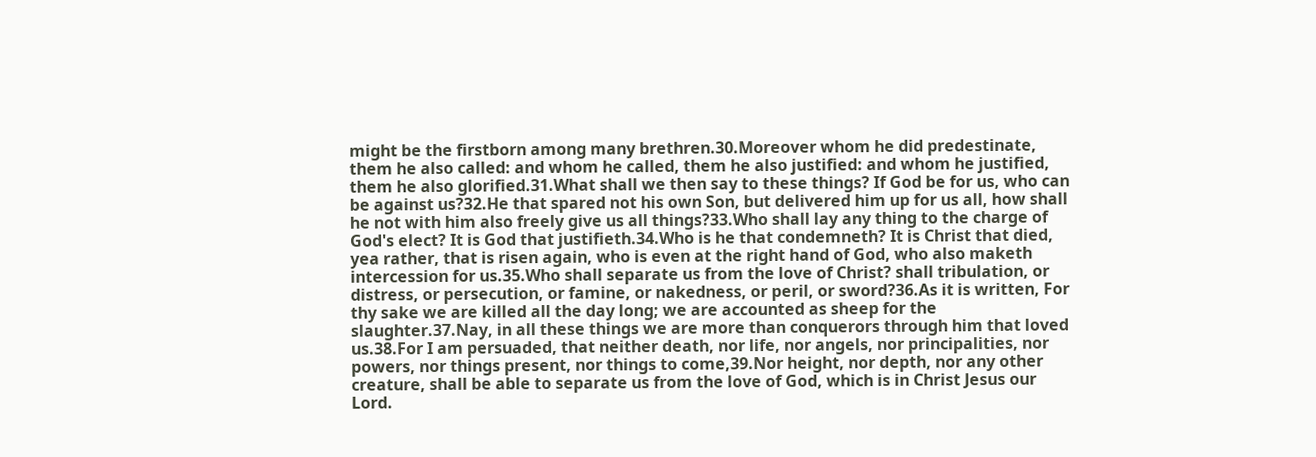might be the firstborn among many brethren.30.Moreover whom he did predestinate, them he also called: and whom he called, them he also justified: and whom he justified, them he also glorified.31.What shall we then say to these things? If God be for us, who can be against us?32.He that spared not his own Son, but delivered him up for us all, how shall he not with him also freely give us all things?33.Who shall lay any thing to the charge of God's elect? It is God that justifieth.34.Who is he that condemneth? It is Christ that died, yea rather, that is risen again, who is even at the right hand of God, who also maketh intercession for us.35.Who shall separate us from the love of Christ? shall tribulation, or distress, or persecution, or famine, or nakedness, or peril, or sword?36.As it is written, For thy sake we are killed all the day long; we are accounted as sheep for the slaughter.37.Nay, in all these things we are more than conquerors through him that loved us.38.For I am persuaded, that neither death, nor life, nor angels, nor principalities, nor powers, nor things present, nor things to come,39.Nor height, nor depth, nor any other creature, shall be able to separate us from the love of God, which is in Christ Jesus our Lord.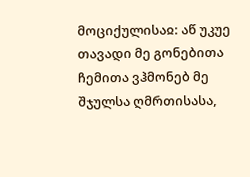მოციქულისაჲ: აწ უკუე თავადი მე გონებითა ჩემითა ვჰმონებ მე შჯულსა ღმრთისასა,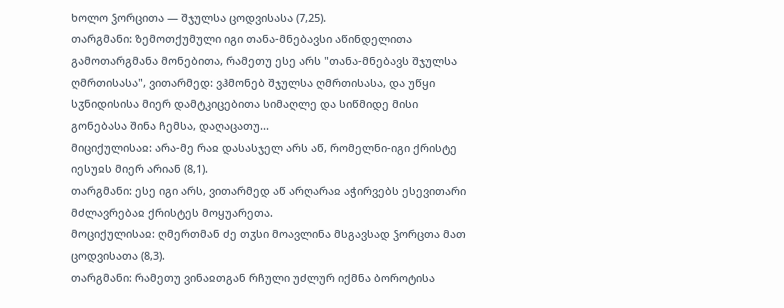ხოლო ჴორცითა — შჯულსა ცოდვისასა (7,25).
თარგმანი: ზემოთქუმული იგი თანა-მნებავსი აწინდელითა გამოთარგმანა მონებითა, რამეთუ ესე არს "თანა-მნებავს შჯულსა ღმრთისასა", ვითარმედ: ვჰმონებ შჯულსა ღმრთისასა, და უწყი სჳნიდისისა მიერ დამტკიცებითა სიმაღლე და სიწმიდე მისი გონებასა შინა ჩემსა, დაღაცათუ...
მიციქულისაჲ: არა-მე რაჲ დასასჯელ არს აწ, რომელნი-იგი ქრისტე იესუჲს მიერ არიან (8,1).
თარგმანი: ესე იგი არს, ვითარმედ აწ არღარაჲ აჭირვებს ესევითარი მძლავრებაჲ ქრისტეს მოყუარეთა.
მოციქულისაჲ: ღმერთმან ძე თჳსი მოავლინა მსგავსად ჴორცთა მათ ცოდვისათა (8,3).
თარგმანი: რამეთუ ვინაჲთგან რჩული უძლურ იქმნა ბოროტისა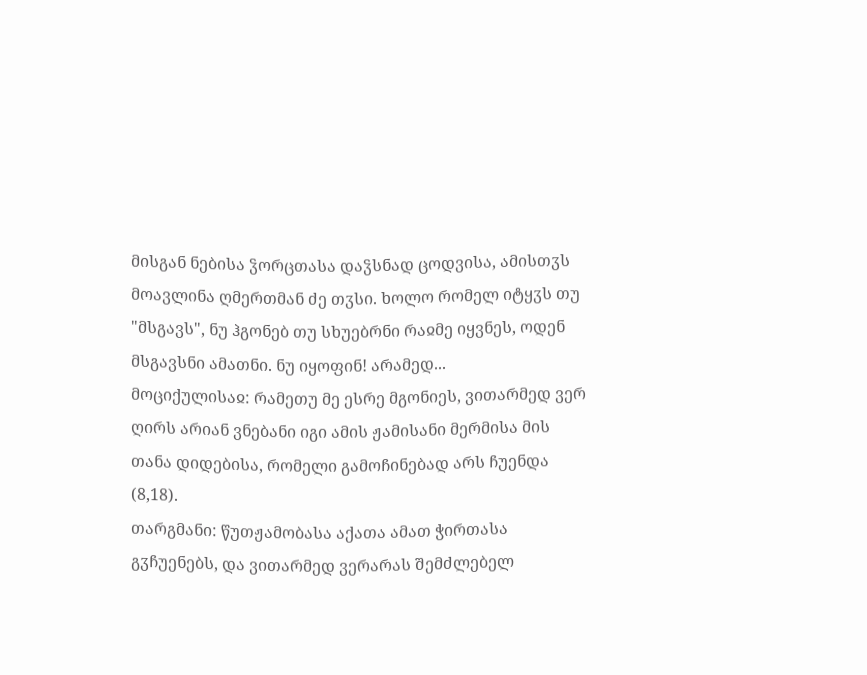მისგან ნებისა ჴორცთასა დაჴსნად ცოდვისა, ამისთჳს მოავლინა ღმერთმან ძე თჳსი. ხოლო რომელ იტყჳს თუ "მსგავს", ნუ ჰგონებ თუ სხუებრნი რაჲმე იყვნეს, ოდენ მსგავსნი ამათნი. ნუ იყოფინ! არამედ...
მოციქულისაჲ: რამეთუ მე ესრე მგონიეს, ვითარმედ ვერ ღირს არიან ვნებანი იგი ამის ჟამისანი მერმისა მის თანა დიდებისა, რომელი გამოჩინებად არს ჩუენდა (8,18).
თარგმანი: წუთჟამობასა აქათა ამათ ჭირთასა გჳჩუენებს, და ვითარმედ ვერარას შემძლებელ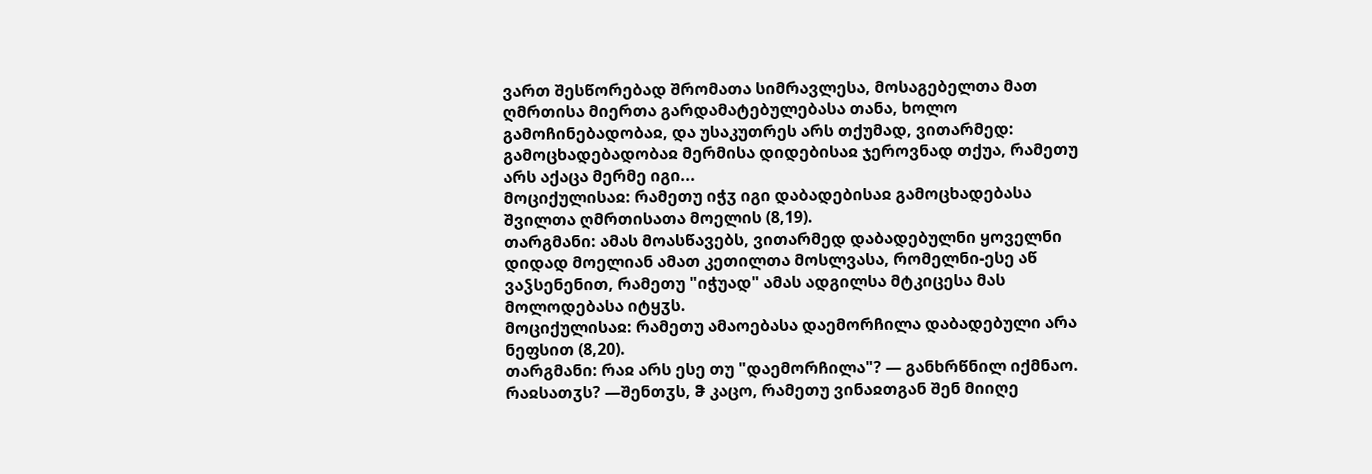ვართ შესწორებად შრომათა სიმრავლესა, მოსაგებელთა მათ ღმრთისა მიერთა გარდამატებულებასა თანა, ხოლო გამოჩინებადობაჲ, და უსაკუთრეს არს თქუმად, ვითარმედ: გამოცხადებადობაჲ მერმისა დიდებისაჲ ჯეროვნად თქუა, რამეთუ არს აქაცა მერმე იგი...
მოციქულისაჲ: რამეთუ იჭჳ იგი დაბადებისაჲ გამოცხადებასა შვილთა ღმრთისათა მოელის (8,19).
თარგმანი: ამას მოასწავებს, ვითარმედ დაბადებულნი ყოველნი დიდად მოელიან ამათ კეთილთა მოსლვასა, რომელნი-ესე აწ ვაჴსენენით, რამეთუ "იჭუად" ამას ადგილსა მტკიცესა მას მოლოდებასა იტყჳს.
მოციქულისაჲ: რამეთუ ამაოებასა დაემორჩილა დაბადებული არა ნეფსით (8,20).
თარგმანი: რაჲ არს ესე თუ "დაემორჩილა"? — განხრწნილ იქმნაო. რაჲსათჳს? —შენთჳს, ჵ კაცო, რამეთუ ვინაჲთგან შენ მიიღე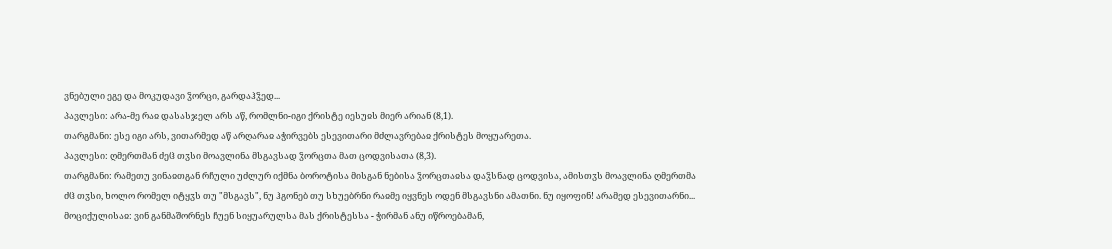ვნებული ეგე და მოკუდავი ჴორცი, გარდაჰჴედ...
პავლესი: არა-მე რაჲ დასასჯელ არს აწ, რომლნი-იგი ქრისტე იესუჲს მიერ არიან (8,1).
თარგმანი: ესე იგი არს, ვითარმედ აწ არღარაჲ აჭირვებს ესევითარი მძლავრებაჲ ქრისტეს მოყუარეთა.
პავლესი: ღმერთმან ძეჱ თჳსი მოავლინა მსგავსად ჴორცთა მათ ცოდვისათა (8,3).
თარგმანი: რამეთუ ვინაჲთგან რჩული უძლურ იქმნა ბოროტისა მისგან ნებისა ჴორცთაჲსა დაჴსნად ცოდვისა, ამისთჳს მოავლინა ღმერთმა ძჱ თჳსი, ხოლო რომელ იტყჳს თუ "მსგავს", ნუ ჰგონებ თუ სხუებრნი რაჲმე იყვნეს ოდენ მსგავსნი ამათნი. ნუ იყოფინ! არამედ ესევითარნი...
მოციქულისაჲ: ვინ განმაშორნეს ჩუენ სიყუარულსა მას ქრისტესსა - ჭირმან ანუ იწროებამან,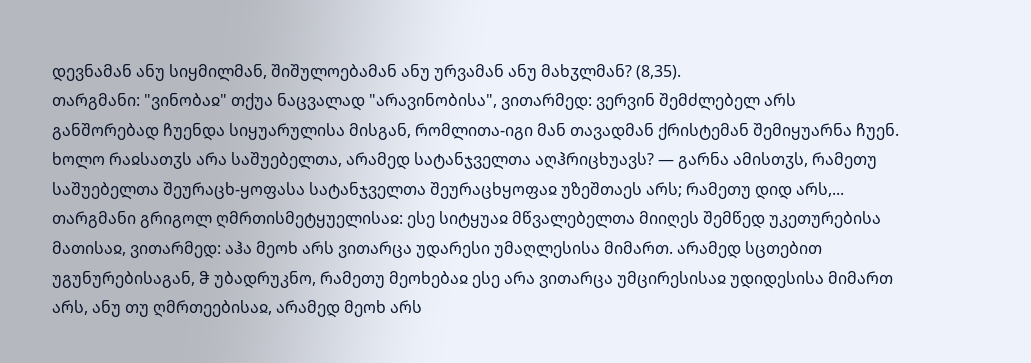დევნამან ანუ სიყმილმან, შიშულოებამან ანუ ურვამან ანუ მახჳლმან? (8,35).
თარგმანი: "ვინობაჲ" თქუა ნაცვალად "არავინობისა", ვითარმედ: ვერვინ შემძლებელ არს განშორებად ჩუენდა სიყუარულისა მისგან, რომლითა-იგი მან თავადმან ქრისტემან შემიყუარნა ჩუენ. ხოლო რაჲსათჳს არა საშუებელთა, არამედ სატანჯველთა აღჰრიცხუავს? — გარნა ამისთჳს, რამეთუ საშუებელთა შეურაცხ-ყოფასა სატანჯველთა შეურაცხყოფაჲ უზეშთაეს არს; რამეთუ დიდ არს,...
თარგმანი გრიგოლ ღმრთისმეტყუელისაჲ: ესე სიტყუაჲ მწვალებელთა მიიღეს შემწედ უკეთურებისა მათისაჲ, ვითარმედ: აჰა მეოხ არს ვითარცა უდარესი უმაღლესისა მიმართ. არამედ სცთებით უგუნურებისაგან, ჵ უბადრუკნო, რამეთუ მეოხებაჲ ესე არა ვითარცა უმცირესისაჲ უდიდესისა მიმართ არს, ანუ თუ ღმრთეებისაჲ, არამედ მეოხ არს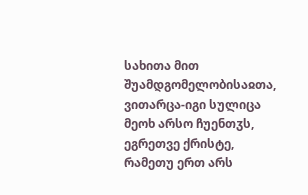სახითა მით შუამდგომელობისაჲთა, ვითარცა-იგი სულიცა მეოხ არსო ჩუენთჳს, ეგრეთვე ქრისტე, რამეთუ ერთ არს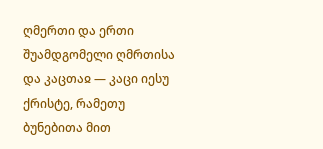ღმერთი და ერთი შუამდგომელი ღმრთისა და კაცთაჲ — კაცი იესუ ქრისტე, რამეთუ ბუნებითა მით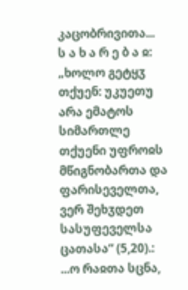კაცობრივითა...
ს ა ხ ა რ ე ბ ა ჲ: „ხოლო გეტყჳ თქუენ: უკუეთუ არა ემატოს სიმართლე თქუენი უფროჲს მწიგნობართა და ფარისეველთა, ვერ შეხჳდეთ სასუფეველსა ცათასა“ (5,20).:
...ო რაჲთა სცნა,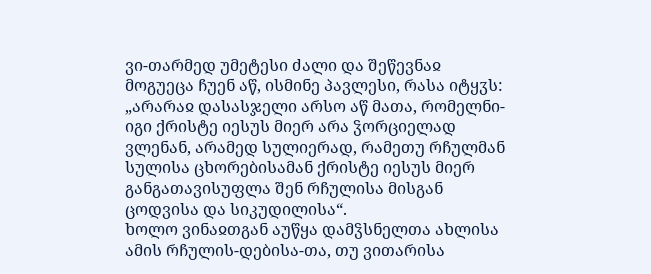ვი-თარმედ უმეტესი ძალი და შეწევნაჲ მოგუეცა ჩუენ აწ, ისმინე პავლესი, რასა იტყჳს: „არარაჲ დასასჯელი არსო აწ მათა, რომელნი-იგი ქრისტე იესუს მიერ არა ჴორციელად ვლენან, არამედ სულიერად, რამეთუ რჩულმან სულისა ცხორებისამან ქრისტე იესუს მიერ განგათავისუფლა შენ რჩულისა მისგან ცოდვისა და სიკუდილისა“.
ხოლო ვინაჲთგან აუწყა დამჴსნელთა ახლისა ამის რჩულის-დებისა-თა, თუ ვითარისა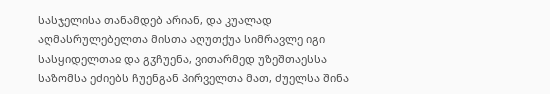სასჯელისა თანამდებ არიან, და კუალად აღმასრულებელთა მისთა აღუთქუა სიმრავლე იგი სასყიდელთაჲ და გჳჩუენა, ვითარმედ უზეშთაესსა საზომსა ეძიებს ჩუენგან პირველთა მათ, ძუელსა შინა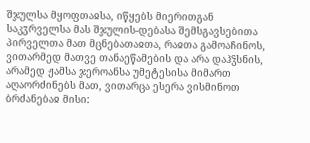შჯულსა მყოფთაჲსა, იწყებს მიერითგან საკჳრველსა მას შჯულის-დებასა შემსგავსებითა პირველთა მათ მცნებათაჲთა, რაჲთა გამოაჩინოს, ვითარმედ მათვე თანაეწამების და არა დაჰჴსნის, არამედ ჟამსა ჯეროანსა უმეტესისა მიმართ აღაორძინებს მათ, ვითარცა ესერა ვისმინოთ ბრძანებაჲ მისი: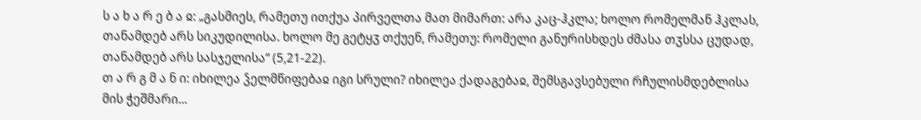ს ა ხ ა რ ე ბ ა ჲ: „გასმიეს, რამეთუ ითქუა პირველთა მათ მიმართ: არა კაც-ჰკლა; ხოლო რომელმან ჰკლას, თანამდებ არს სიკუდილისა. ხოლო მე გეტყჳ თქუენ, რამეთუ: რომელი განურისხდეს ძმასა თჳსსა ცუდად, თანამდებ არს სასჯელისა“ (5,21-22).
თ ა რ გ მ ა ნ ი: იხილეა ჴელმწიფებაჲ იგი სრული? იხილეა ქადაგებაჲ, შემსგავსებული რჩულისმდებლისა მის ჭეშმარი...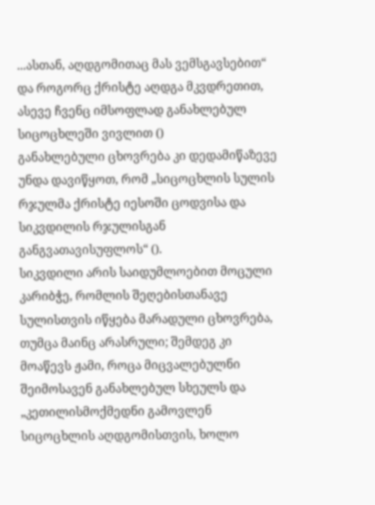...ასთან, აღდგომითაც მას ვემსგავსებით“ და როგორც ქრისტე აღდგა მკვდრეთით, ასევე ჩვენც იმსოფლად განახლებულ სიცოცხლეში ვივლით ()
განახლებული ცხოვრება კი დედამიწაზევე უნდა დავიწყოთ, რომ „სიცოცხლის სულის რჯულმა ქრისტე იესოში ცოდვისა და სიკვდილის რჯულისგან განგვათავისუფლოს“ ().
სიკვდილი არის საიდუმლოებით მოცული კარიბჭე, რომლის შეღებისთანავე სულისთვის იწყება მარადული ცხოვრება, თუმცა მაინც არასრული; შემდეგ კი მოაწევს ჟამი, როცა მიცვალებულნი შეიმოსავენ განახლებულ სხეულს და „კეთილისმოქმედნი გამოვლენ სიცოცხლის აღდგომისთვის, ხოლო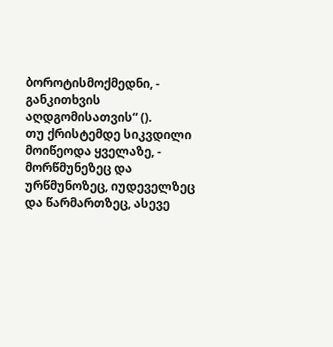ბოროტისმოქმედნი, - განკითხვის აღდგომისათვის“ ().
თუ ქრისტემდე სიკვდილი მოიწეოდა ყველაზე, - მორწმუნეზეც და ურწმუნოზეც, იუდეველზეც და წარმართზეც, ასევე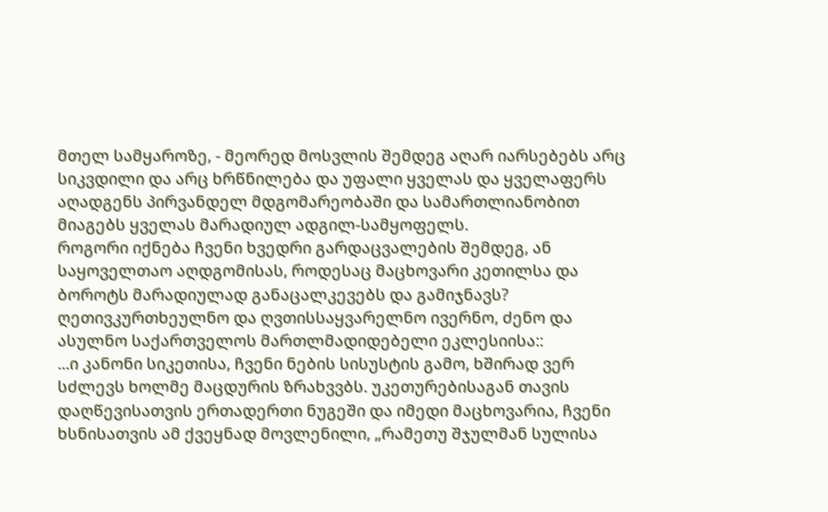მთელ სამყაროზე, - მეორედ მოსვლის შემდეგ აღარ იარსებებს არც სიკვდილი და არც ხრწნილება და უფალი ყველას და ყველაფერს აღადგენს პირვანდელ მდგომარეობაში და სამართლიანობით მიაგებს ყველას მარადიულ ადგილ-სამყოფელს.
როგორი იქნება ჩვენი ხვედრი გარდაცვალების შემდეგ, ან საყოველთაო აღდგომისას, როდესაც მაცხოვარი კეთილსა და ბოროტს მარადიულად განაცალკევებს და გამიჯნავს?
ღეთივკურთხეულნო და ღვთისსაყვარელნო ივერნო, ძენო და ასულნო საქართველოს მართლმადიდებელი ეკლესიისა::
...ი კანონი სიკეთისა, ჩვენი ნების სისუსტის გამო, ხშირად ვერ სძლევს ხოლმე მაცდურის ზრახვვბს. უკეთურებისაგან თავის დაღწევისათვის ერთადერთი ნუგეში და იმედი მაცხოვარია, ჩვენი ხსნისათვის ამ ქვეყნად მოვლენილი, „რამეთუ შჯულმან სულისა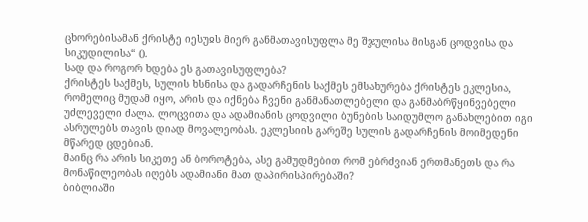ცხორებისამან ქრისტე იესუჲს მიერ განმათავისუფლა მე შჯულისა მისგან ცოდვისა და სიკუდილისა“ ().
სად და როგორ ხდება ეს გათავისუფლება?
ქრისტეს საქმეს, სულის ხსნისა და გადარჩენის საქმეს ემსახურება ქრისტეს ეკლესია, რომელიც მუდამ იყო, არის და იქნება ჩვენი განმანათლებელი და განმაბრწყინვებელი უძლეველი ძალა. ლოცვითა და ადამიანის ცოდვილი ბუნების საიდუმლო განახლებით იგი ასრულებს თავის დიად მოვალეობას. ეკლესიის გარეშე სულის გადარჩენის მოიმედენი მწარედ ცდებიან.
მაინც რა არის სიკეთე ან ბოროტება, ასე გამუდმებით რომ ებრძვიან ერთმანეთს და რა მონაწილეობას იღებს ადამიანი მათ დაპირისპირებაში?
ბიბლიაში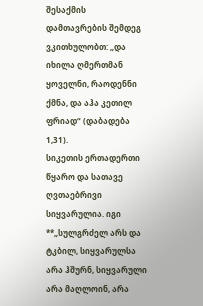შესაქმის დამთავრების შემდეგ ვკითხულობთ: „და იხილა ღმერთმან ყოველნი, რაოდენნი ქმნა, და აჰა კეთილ ფრიად“ (დაბადება 1,31).
სიკეთის ერთადერთი წყარო და სათავე ღვთაებრივი სიყვარულია. იგი **„სულგრძელ არს და ტკბილ, სიყვარულსა არა ჰშურნ, სიყვარული არა მაღლოინ, არა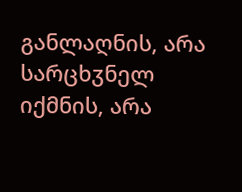განლაღნის, არა სარცხჳნელ იქმნის, არა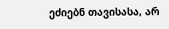ეძიებნ თავისასა, არ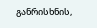განრისხნის,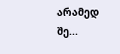არამედ შე...